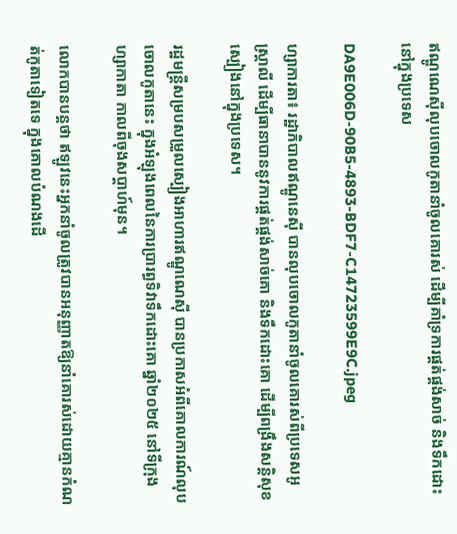ឥណ្ឌូណេស៊ីលុបចោលកូតានាំចូលគោរស់ ដើម្បីគាំទ្រការផ្គត់ផ្គង់សាច់ និងទឹកដោះ នៅក្នុងប្រទេស

DA9E006D-90B5-4893-BDF7-C14723599E9C.jpeg

ហ្សាការតា៖ រដ្ឋាភិបាលឥណ្ឌូនេស៊ី បានលុបចោលកូតានាំចូលគោរស់ពីប្រទេសអូស្ត្រាលី ដើម្បីធានាបាននូវការផ្គត់ផ្គង់សាច់គោ និងទឹកដោះគោ ដើម្បីពង្រឹងសន្តិសុខស្បៀងនៅក្នុងប្រទេស។

រដ្ឋមន្ត្រីសម្របសម្រួលស្បៀងអាហារឥណ្ឌូណេស៊ី បានប្រកាសអំពីគោលការណ៍លុបចោលកូតានេះ ក្នុងអំឡុងពេលនៃការប្រារព្ធទិវាទឹកដោះគោ ឆ្នាំ២០២៥ នៅទីក្រុងហ្សាកាតា កាលពីចុងសប្តាហ៍មុន។

លោកបានបន្តថា ឥឡូវនេះអ្នកនាំចូលត្រូវបានអនុញ្ញាតឱ្យនាំគោរស់ដោយគ្មានកំណត់កូតាទៀតទេ ក្នុងគោលបំណងដើ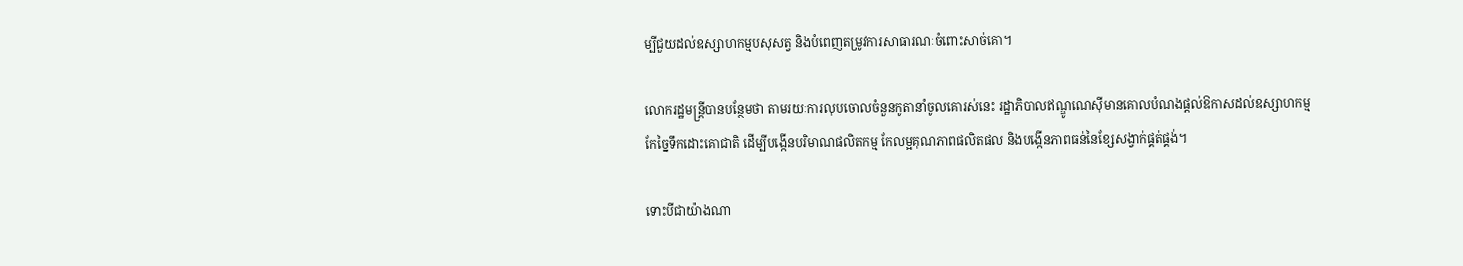ម្បីជួយដល់ឧស្សាហកម្មបសុសត្វ និងបំពេញតម្រូវការសាធារណៈចំពោះសាច់គោ។

លោករដ្ឋមន្ត្រីបានបន្ថែមថា តាមរយៈការលុបចោលចំនួនកូតានាំចូលគោរស់នេះ រដ្ឋាភិបាលឥណ្ឌូណេស៊ីមានគោលបំណងផ្តល់ឱកាសដល់ឧស្សាហកម្មកែច្នៃទឹកដោះគោជាតិ ដើម្បីបង្កើនបរិមាណផលិតកម្ម កែលម្អគុណភាពផលិតផល និងបង្កើនភាពធន់នៃខ្សែសង្វាក់ផ្គត់ផ្គង់។

ទោះបីជាយ៉ាងណា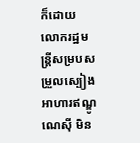ក៏ដោយ លោករដ្ឋមន្ត្រីសម្របសម្រួលស្បៀងអាហារឥណ្ឌូណេស៊ី មិន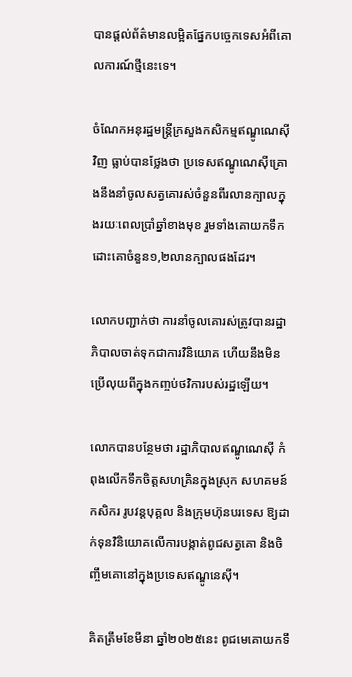បានផ្តល់ព័ត៌មានលម្អិតផ្នែកបច្ចេកទេសអំពីគោលការណ៍ថ្មីនេះទេ។

ចំណែកអនុរដ្ឋមន្ត្រីក្រសួងកសិកម្មឥណ្ឌូណេស៊ីវិញ ធ្លាប់បានថ្លែងថា ប្រទេសឥណ្ឌូណេស៊ីគ្រោងនឹងនាំចូលសត្វគោរស់ចំនួនពីរលានក្បាលក្នុងរយៈពេលប្រាំឆ្នាំខាងមុខ រួមទាំងគោយកទឹកដោះគោចំនួន១,២លានក្បាលផងដែរ។

លោកបញ្ជាក់ថា ការនាំចូលគោរស់ត្រូវបានរដ្ឋាភិបាលចាត់ទុកជាការវិនិយោគ ហើយនឹងមិនប្រើលុយពីក្នុងកញ្ចប់ថវិការបស់រដ្ឋឡើយ។

លោកបានបន្ថែមថា រដ្ឋាភិបាលឥណ្ឌូណេស៊ី កំពុងលើកទឹកចិត្តសហគ្រិនក្នុងស្រុក សហគមន៍កសិករ រូបវន្តបុគ្គល និងក្រុមហ៊ុនបរទេស ឱ្យដាក់ទុនវិនិយោគលើការបង្កាត់ពូជសត្វគោ និងចិញ្ចឹមគោនៅក្នុងប្រទេសឥណ្ឌូនេស៊ី។

គិតត្រឹមខែមីនា ឆ្នាំ២០២៥នេះ ពូជមេគោយកទឹ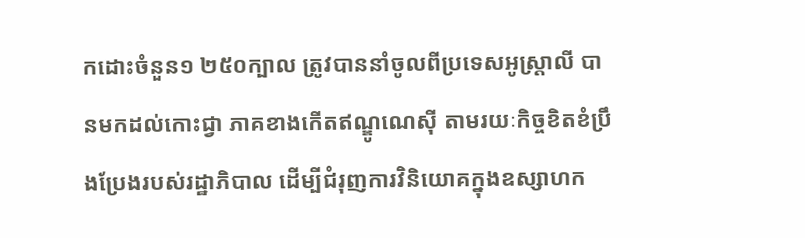កដោះចំនួន១ ២៥០ក្បាល ត្រូវបាននាំចូលពីប្រទេសអូស្ត្រាលី បានមកដល់កោះជ្វា ភាគខាងកើតឥណ្ឌូណេស៊ី តាមរយៈកិច្ចខិតខំប្រឹងប្រែងរបស់រដ្ឋាភិបាល ដើម្បីជំរុញការវិនិយោគក្នុងឧស្សាហក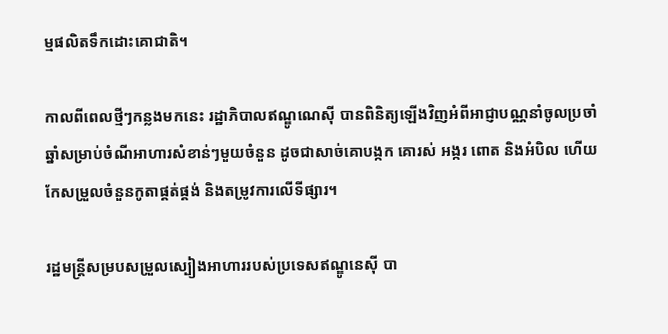ម្មផលិតទឹកដោះគោជាតិ។

កាលពីពេលថ្មីៗកន្លងមកនេះ រដ្ឋាភិបាលឥណ្ឌូណេស៊ី បានពិនិត្យឡើងវិញអំពីអាជ្ញាបណ្ណនាំចូលប្រចាំឆ្នាំសម្រាប់ចំណីអាហារសំខាន់ៗមួយចំនួន ដូចជាសាច់គោបង្កក គោរស់ អង្ករ ពោត និងអំបិល ហើយកែសម្រួលចំនួនកូតាផ្គត់ផ្គង់ និងតម្រូវការលើទីផ្សារ។

រដ្ឋមន្ត្រីសម្របសម្រួលស្បៀងអាហាររបស់ប្រទេសឥណ្ឌូនេស៊ី បា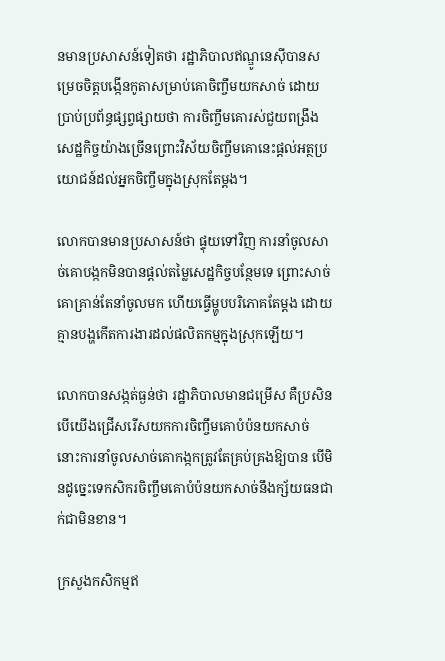នមានប្រសាសន៍ទៀតថា រដ្ឋាភិបាលឥណ្ឌូនេស៊ីបានសម្រេចចិត្តបង្កើនកូតាសម្រាប់គោចិញ្ចឹមយកសាច់ ដោយប្រាប់ប្រព័ន្ធផ្សព្វផ្សាយថា ការចិញ្ចឹមគោរស់ជួយពង្រឹងសេដ្ឋកិច្ចយ៉ាងច្រើនព្រោះវិស័យចិញ្ចឹមគោនេះផ្តល់អត្ថប្រយោជន៍ដល់អ្នកចិញ្ចឹមក្នុងស្រុកតែម្តង។

លោកបានមានប្រសាសន៍ថា ផ្ទុយទៅវិញ ការនាំចូលសាច់គោបង្កកមិនបានផ្តល់តម្លៃសេដ្ឋកិច្ចបន្ថែមទេ ព្រោះសាច់គោគ្រាន់តែនាំចូលមក ហើយធ្វើម្ហូបបរិភោគតែម្តង ដោយគ្មានបង្ហកើតការងារដល់ផលិតកម្មក្នុងស្រុកឡើយ។

លោកបានសង្កត់ធ្ងន់ថា រដ្ឋាភិបាលមានជម្រើស គឺប្រសិនបើយើងជ្រើសរើសយកការចិញ្ចឹមគោបំប៉នយកសាច់ នោះការនាំចូលសាច់គោកង្កកត្រូវតែគ្រប់គ្រងឱ្យបាន បើមិនដូច្នេះទេកសិករចិញ្ចឹមគោបំប៉នយកសាច់នឹងក្ស័យធនជាក់ជាមិនខាន។

ក្រសួងកសិកម្មឥ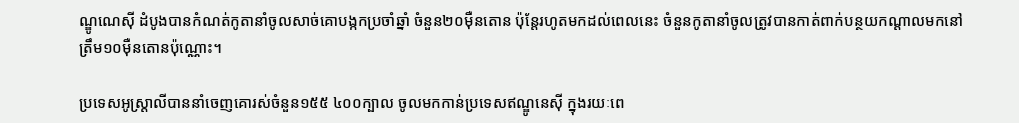ណ្ឌូណេស៊ី ដំបូងបានកំណត់កូតានាំចូលសាច់គោបង្កកប្រចាំឆ្នាំ ចំនួន២០ម៉ឺនតោន ប៉ុន្តែរហូតមកដល់ពេលនេះ ចំនួនកូតានាំចូលត្រូវបានកាត់ពាក់បន្ថយកណ្តាលមកនៅត្រឹម១០ម៉ឺនតោនប៉ុណ្ណោះ។

ប្រទេសអូស្ត្រាលីបាននាំចេញគោរស់ចំនួន១៥៥ ៤០០ក្បាល ចូលមកកាន់ប្រទេសឥណ្ឌូនេស៊ី ក្នុងរយៈពេ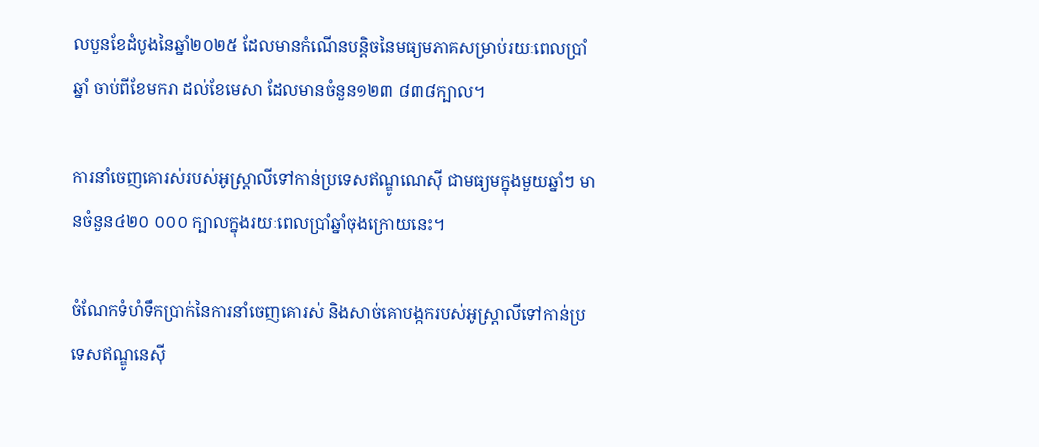លបួនខែដំបូងនៃឆ្នាំ២០២៥ ដែលមានកំណើនបន្តិចនៃមធ្យមភាគសម្រាប់រយៈពេលប្រាំឆ្នាំ ចាប់ពីខែមករា ដល់ខែមេសា ដែលមានចំនួន១២៣ ៨៣៨ក្បាល។

ការនាំចេញគោរស់របស់អូស្ត្រាលីទៅកាន់ប្រទេសឥណ្ឌូណេស៊ី ជាមធ្យមក្នុងមួយឆ្នាំៗ មានចំនួន៤២០ ០០០ ក្បាលក្នុងរយៈពេលប្រាំឆ្នាំចុងក្រោយនេះ។

ចំណែកទំហំទឹកប្រាក់នៃការនាំចេញគោរស់ និងសាច់គោបង្កករបស់អូស្ត្រាលីទៅកាន់ប្រទេសឥណ្ឌូនេស៊ី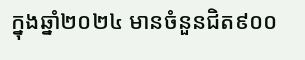ក្នុងឆ្នាំ២០២៤ មានចំនួនជិត៩០០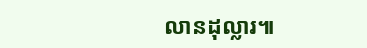លានដុល្លារ៕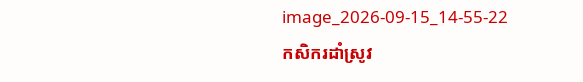image_2026-09-15_14-55-22
កសិករដាំស្រូវ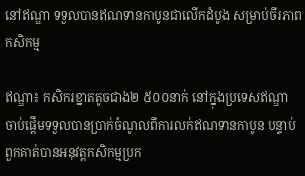នៅឥណ្ឌា ទទួលបានឥណទានកាបូនជាលើកដំបូង សម្រាប់ចីរភាពកសិកម្ម

ឥណ្ឌា៖ កសិករខ្នាតតូចជាង២ ៥០០នាក់ នៅក្នុងប្រទេសឥណ្ឌា ចាប់ផ្តើមទទួលបានប្រាក់ចំណូលពីការលក់ឥណទានកាបូន បន្ទាប់ពួកគាត់បានអនុវត្តកសិកម្មប្រក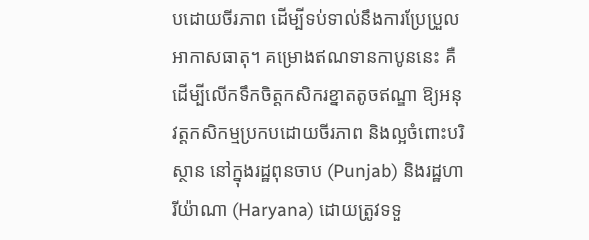បដោយចីរភាព ដើម្បីទប់ទាល់នឹងការប្រែប្រួលអាកាសធាតុ។ គម្រោងឥណទានកាបូននេះ គឺដើម្បីលើកទឹកចិត្តកសិករខ្នាតតូចឥណ្ឌា ឱ្យអនុវត្តកសិកម្មប្រកបដោយចីរភាព និងល្អចំពោះបរិស្ថាន នៅក្នុងរដ្ឋពុនចាប (Punjab) និងរដ្ឋហារីយ៉ាណា (Haryana) ដោយត្រូវទទួ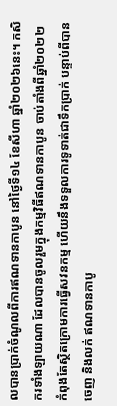លបានប្រាក់ចំណូលពីការឥណទានកាបូន នៅថ្ងៃទី១៤ ខែសីហា ឆ្នាំ២០២៦នេះ។ កសិករទាំងឡាយណា ដែលបានចូលរួមក្នុងកម្មវិធីឥណទានកាបូន ចាប់តាំងពីឆ្នាំ២០២២ កំពុងតែស្ថិតក្រោមការធ្វើសវនកម្ម ហើយនឹងទទួលការទូទាត់ជាទឹកប្រាក់ បន្ទាប់ពីបានចេញ និងលក់ ឥណទានកាបូ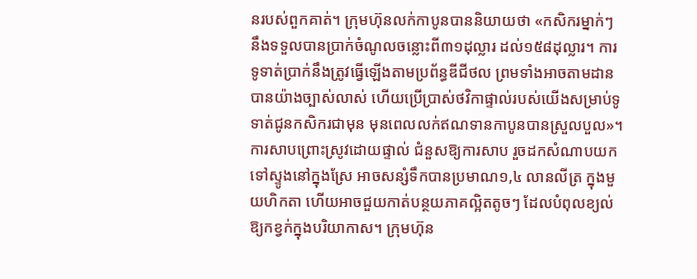នរបស់ពួកគាត់។ ក្រុមហ៊ុនលក់កាបូនបាននិយាយថា «កសិករម្នាក់ៗ នឹងទទួលបានប្រាក់ចំណូលចន្លោះពី៣១ដុល្លារ ដល់១៥៨ដុល្លារ។ ការទូទាត់ប្រាក់នឹងត្រូវធ្វើឡើងតាមប្រព័ន្ធឌីជីថល ព្រមទាំងអាចតាមដានបានយ៉ាងច្បាស់លាស់ ហើយប្រើប្រាស់ថវិកាផ្ទាល់របស់យើងសម្រាប់ទូទាត់ជូនកសិករជាមុន មុនពេលលក់ឥណទានកាបូនបានស្រួលបួល»។ ការសាបព្រោះស្រូវដោយផ្ទាល់ ជំនួសឱ្យការសាប រួចដកសំណាបយកទៅស្ទូងនៅក្នុងស្រែ អាចសន្សំទឹកបានប្រមាណ១,៤ លានលីត្រ ក្នុងមួយហិកតា ហើយអាចជួយកាត់បន្ថយភាគល្អិតតូចៗ ដែលបំពុលខ្យល់ឱ្យកខ្វក់ក្នុងបរិយាកាស។ ក្រុមហ៊ុន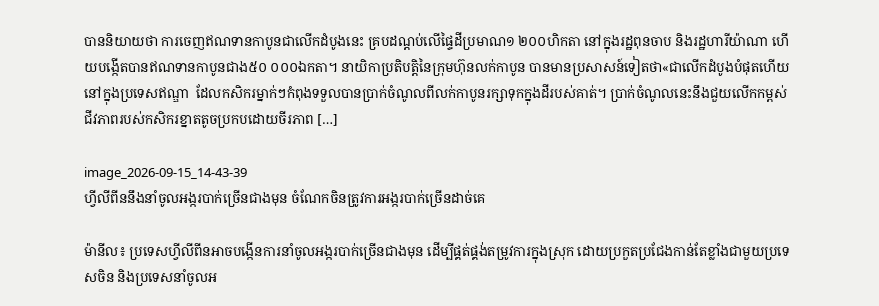បាននិយាយថា ការចេញឥណទានកាបូនជាលើកដំបូងនេះ គ្របដណ្តប់លើផ្ទៃដីប្រមាណ១ ២០០ហិកតា នៅក្នុងរដ្ឋពុនចាប និងរដ្ឋហារីយ៉ាណា ហើយបង្កើតបានឥណទានកាបូនជាង៥០ ០០០ឯកតា។ នាយិកាប្រតិបត្តិនៃក្រុមហ៊ុនលក់កាបូន បានមានប្រសាសន៍ទៀតថា«ជាលើកដំបូងបំផុតហើយនៅក្នុងប្រទេសឥណ្ឌា  ដែលកសិករម្នាក់ៗកំពុងទទួលបានប្រាក់ចំណូលពីលក់កាបូនរក្សាទុកក្នុងដីរបស់គាត់។ ប្រាក់ចំណូលនេះនឹងជួយលើកកម្ពស់ជីវភាពរបស់កសិករខ្នាតតូចប្រកបដោយចីរភាព […]

image_2026-09-15_14-43-39
ហ្វីលីពីននឹងនាំចូលអង្ករបាក់ច្រើនជាងមុន ចំណែកចិនត្រូវការអង្ករបាក់ច្រើនដាច់គេ

ម៉ានីល៖ ប្រទេសហ្វីលីពីនអាចបង្កើនការនាំចូលអង្ករបាក់ច្រើនជាងមុន ដើម្បីផ្គត់ផ្គង់តម្រូវការក្នុងស្រុក ដោយប្រកួតប្រជែងកាន់តែខ្លាំងជាមួយប្រទេសចិន និងប្រទេសនាំចូលអ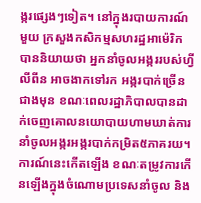ង្ករផ្សេងៗទៀត។ នៅក្នុងរបាយការណ៍មួយ ក្រសួងកសិកម្មសហរដ្ឋអាម៉េរិក បាននិយាយថា អ្នកនាំចូលអង្កររបស់ហ្វីលីពីន អាចងាកទៅរក អង្ករបាក់ច្រើនជាងមុន ខណៈពេលរដ្ឋាភិបាលបានដាក់ចេញគោលនយោបាយហាមឃាត់ការនាំចូលអង្ករអង្ករបាក់កម្រិត៥ភាគរយ។ ការណ៍នេះកើតឡើង ខណៈតម្រូវការកើនឡើងក្នុងចំណោមប្រទេសនាំចូល និង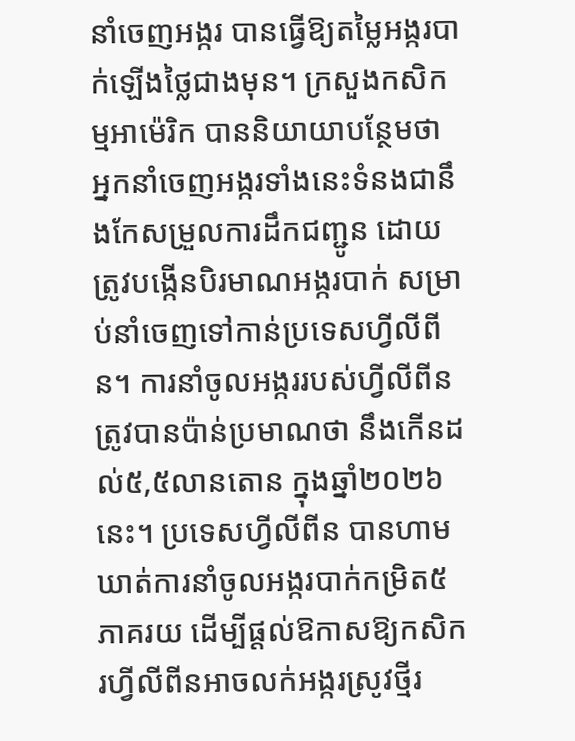នាំចេញអង្ករ បានធ្វើឱ្យតម្លៃអង្ករបាក់ឡើងថ្លៃជាងមុន។ ក្រសួងកសិកម្មអាម៉េរិក បាននិយាយាបន្ថែមថា អ្នកនាំចេញអង្ករទាំងនេះទំនងជានឹងកែសម្រួលការដឹកជញ្ជូន ដោយត្រូវបង្កើនបិរមាណអង្ករបាក់ សម្រាប់នាំចេញទៅកាន់ប្រទេសហ្វីលីពីន។ ការនាំចូលអង្កររបស់ហ្វីលីពីន ត្រូវបានប៉ាន់ប្រមាណថា នឹងកើនដល់៥,៥លានតោន ក្នុងឆ្នាំ២០២៦នេះ។ ប្រទេសហ្វីលីពីន បានហាមឃាត់ការនាំចូលអង្ករបាក់កម្រិត៥ភាគរយ ដើម្បីផ្តល់ឱកាសឱ្យកសិករហ្វីលីពីនអាចលក់អង្ករស្រូវថ្មីរ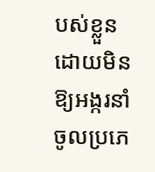បស់ខ្លួន ដោយមិនឱ្យអង្ករនាំចូលប្រភេ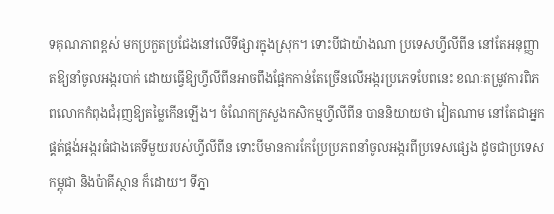ទគុណភាពខ្ពស់ មកប្រកួតប្រជែងនៅលើទីផ្សារក្នុងស្រុក។ ទោះបីជាយ៉ាងណា ប្រទេសហ្វីលីពីន នៅតែអនុញ្ញាតឱ្យនាំចូលអង្ករបាក់ ដោយធ្វើឱ្យហ្វីលីពីនអាចពឹងផ្អែកកាន់តែច្រើនលើអង្ករប្រភេទបែពនេះ ខណៈតម្រូវការពិភពលោកកំពុងជំរុញឱ្យតម្លៃកើនឡើង។ ចំណែកក្រសួងកសិកម្មហ្វីលីពីន បាននិយាយថា វៀតណាម នៅតែជាអ្នកផ្គត់ផ្គង់អង្ករធំជាងគេទីមួយរបស់ហ្វីលីពីន ទោះបីមានការកែប្រែប្រភពនាំចូលអង្ករពីប្រទេសផ្សេង ដូចជាប្រទេសកម្ពុជា និងប៉ាគីស្ថាន ក៏ដោយ។ ទីភ្នា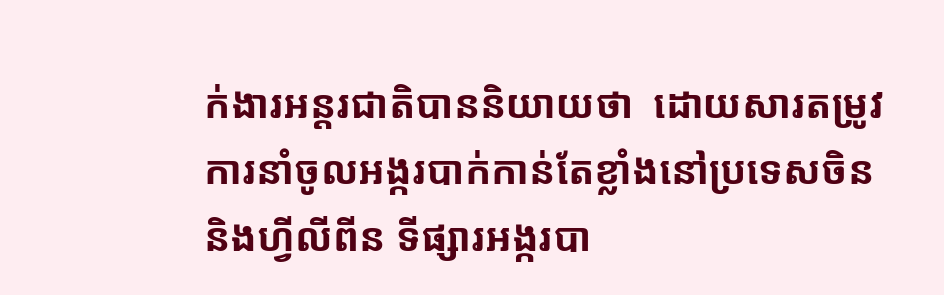ក់ងារអន្តរជាតិបាននិយាយថា  ដោយសារតម្រូវការនាំចូលអង្ករបាក់កាន់តែខ្លាំងនៅប្រទេសចិន និងហ្វីលីពីន ទីផ្សារអង្ករបា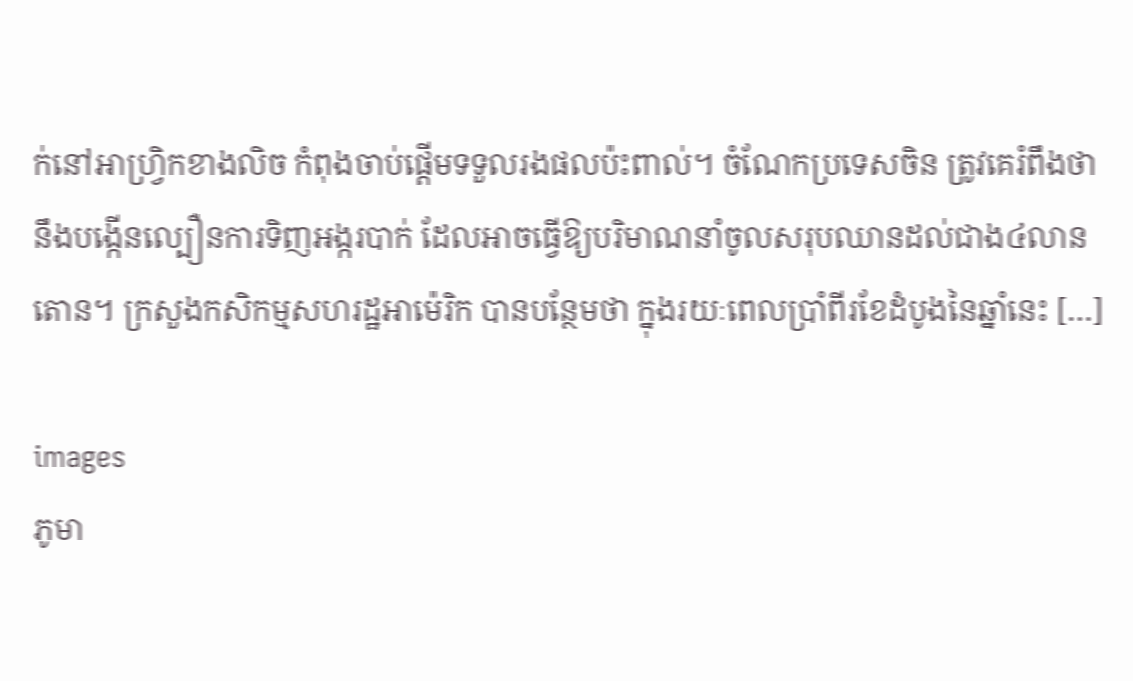ក់នៅអាហ្វ្រិកខាងលិច កំពុងចាប់ផ្តើមទទួលរងផលប៉ះពាល់។ ចំណែកប្រទេសចិន ត្រូវគេរំពឹងថា នឹងបង្កើនល្បឿនការទិញអង្ករបាក់ ដែលអាចធ្វើឱ្យបរិមាណនាំចូលសរុបឈានដល់ជាង៤លានតោន។ ក្រសួងកសិកម្មសហរដ្ឋអាម៉េរិក បានបន្ថែមថា ក្នុងរយៈពេលប្រាំពីរខែដំបូងនៃឆ្នាំនេះ […]

images
ភូមា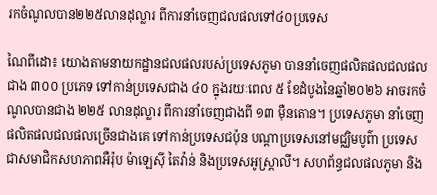រកចំណូលបាន២២៥លានដុល្លារ ពីការនាំចេញជលផលទៅ៤០ប្រទេស

ណៃពីដោ៖ យោងតាមនាយកដ្ឋានជលផលរបស់ប្រទេសភូមា បាននាំចេញផលិតផលជលផលជាង ៣០០ ប្រភេទ ទៅកាន់ប្រទេសជាង ៤០ ក្នុងរយៈពេល ៥ ខែដំបូងនៃឆ្នាំ២០២៦ អាចរកចំណូលបានជាង ២២៥ លានដុល្លារ ពីការនាំចេញជាងពី ១៣ ម៉ឺនតោន។ ប្រទេសភូមា នាំចេញផលិតផលជលផលច្រើនជាងគេ ទៅកាន់ប្រទេសជប៉ុន បណ្តាប្រទេសនៅមជ្ឈិមបូព៌ា ប្រទេសជាសមាជិកសហភាពអឺរ៉ុប ម៉ាឡេស៊ី តៃវ៉ាន់ និងប្រទេសអូស្ត្រាលី។ សហព័ន្ធជលផលភូមា និង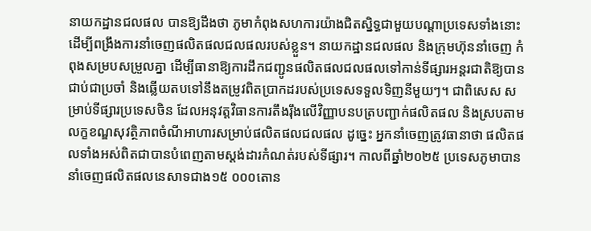នាយកដ្ឋានជលផល បានឱ្យដឹងថា ភូមាកំពុងសហការយ៉ាងជិតស្និទ្ធជាមួយបណ្តាប្រទេសទាំងនោះ ដើម្បីពង្រឹងការនាំចេញផលិតផលជលផលរបស់ខ្លួន។ នាយកដ្ឋានជលផល និងក្រុមហ៊ុននាំចេញ កំពុងសម្របសម្រួលគ្នា ដើម្បីធានាឱ្យការដឹកជញ្ជូនផលិតផលជលផលទៅកាន់ទីផ្សារអន្តរជាតិឱ្យបានជាប់ជាប្រចាំ និងឆ្លើយតបទៅនឹងតម្រូវពិតប្រាកដរបស់ប្រទេសទទួលទិញនីមួយៗ។ ជាពិសេស សម្រាប់ទីផ្សារប្រទេសចិន ដែលអនុវត្តវិធានការតឹងរ៉ឹងលើវិញ្ញាបនបត្របញ្ជាក់ផលិតផល និងស្របតាមលក្ខខណ្ឌសុវត្ថិភាពចំណីអាហារសម្រាប់ផលិតផលជលផល ដូច្នេះ អ្នកនាំចេញត្រូវធានាថា ផលិតផលទាំងអស់ពិតជាបានបំពេញតាមស្តង់ដារកំណត់របស់ទីផ្សារ។ កាលពីឆ្នាំ២០២៥ ប្រទេសភូមាបាននាំចេញផលិតផលនេសាទជាង១៥ ០០០តោន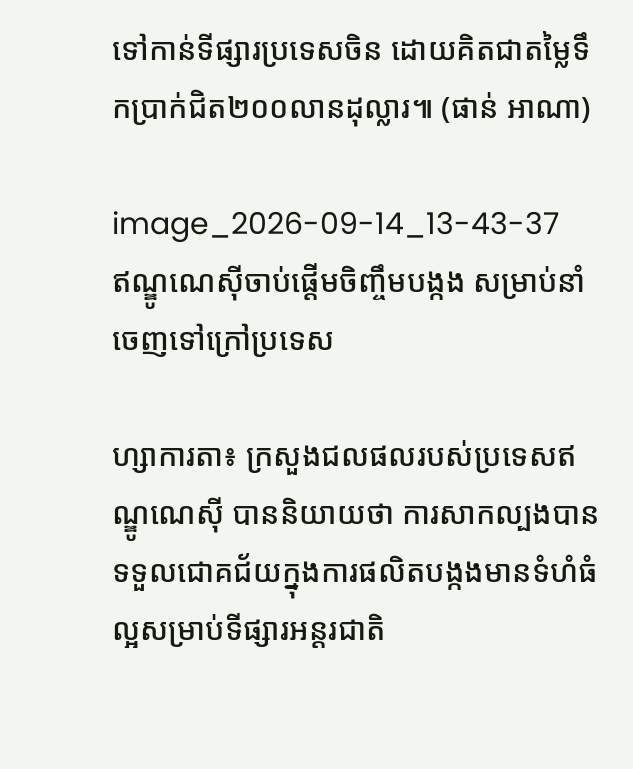ទៅកាន់ទីផ្សារប្រទេសចិន ដោយគិតជាតម្លៃទឹកប្រាក់ជិត២០០លានដុល្លារ៕ (ផាន់ អាណា)

image_2026-09-14_13-43-37
ឥណ្ឌូណេស៊ីចាប់ផ្តើមចិញ្ចឹមបង្កង សម្រាប់នាំចេញទៅក្រៅប្រទេស

ហ្សាការតា៖ ក្រសួងជលផលរបស់ប្រទេសឥណ្ឌូណេស៊ី បាននិយាយថា ការសាកល្បងបានទទួលជោគជ័យក្នុងការផលិតបង្កងមានទំហំធំល្អសម្រាប់ទីផ្សារអន្តរជាតិ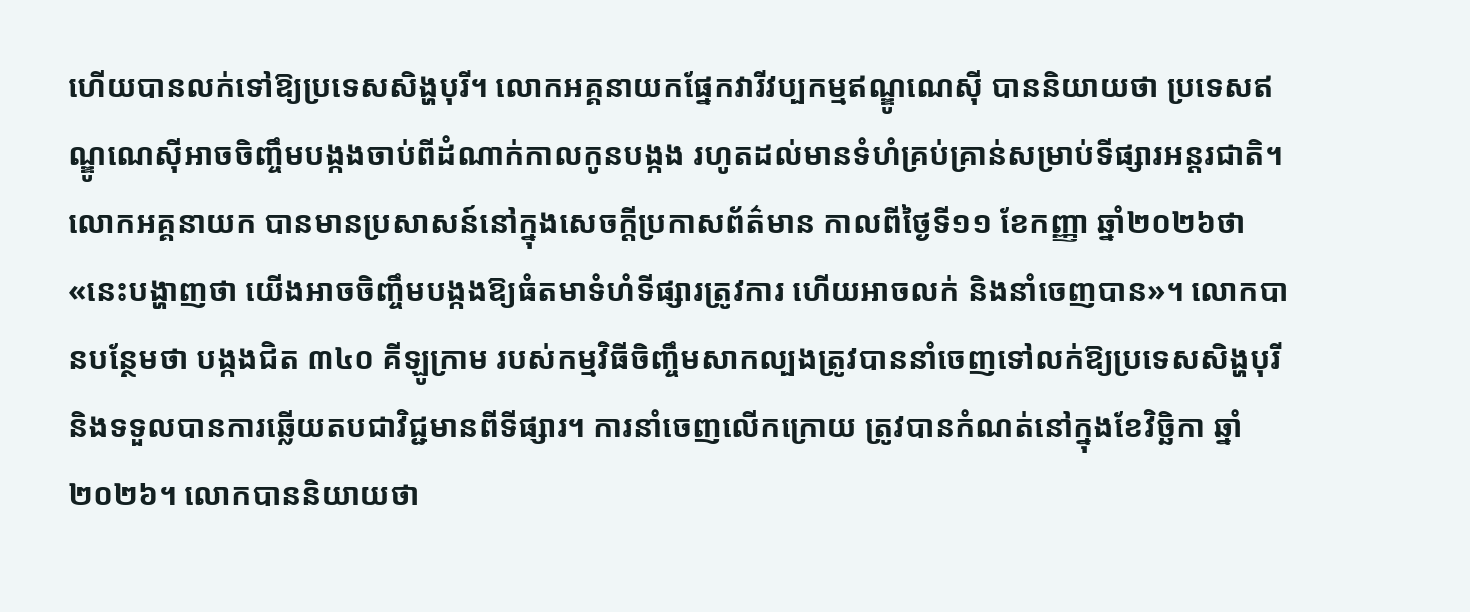ហើយបានលក់ទៅឱ្យប្រទេសសិង្ហបុរី។ លោកអគ្គនាយកផ្នែកវារីវប្បកម្មឥណ្ឌូណេស៊ី បាននិយាយថា ប្រទេសឥណ្ឌូណេស៊ីអាចចិញ្ចឹមបង្កងចាប់ពីដំណាក់កាលកូនបង្កង រហូតដល់មានទំហំគ្រប់គ្រាន់សម្រាប់ទីផ្សារអន្តរជាតិ។ លោកអគ្គនាយក បានមានប្រសាសន៍នៅក្នុងសេចក្តីប្រកាសព័ត៌មាន កាលពីថ្ងៃទី១១ ខែកញ្ញា ឆ្នាំ២០២៦ថា «នេះបង្ហាញថា យើងអាចចិញ្ចឹមបង្កងឱ្យធំតមាទំហំទីផ្សារត្រូវការ ហើយអាចលក់ និងនាំចេញបាន»។ លោកបានបន្ថែមថា បង្កងជិត ៣៤០ គីឡូក្រាម របស់កម្មវិធីចិញ្ចឹមសាកល្បងត្រូវបាននាំចេញទៅលក់ឱ្យប្រទេសសិង្ហបុរី និងទទួលបានការឆ្លើយតបជាវិជ្ជមានពីទីផ្សារ។ ការនាំចេញលើកក្រោយ ត្រូវបានកំណត់នៅក្នុងខែវិច្ឆិកា ឆ្នាំ២០២៦។ លោកបាននិយាយថា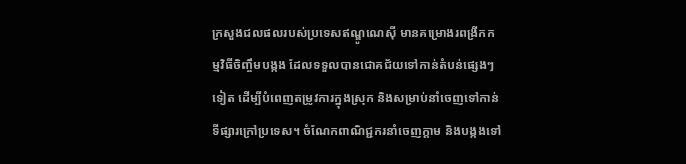ក្រសួងជលផលរបស់ប្រទេសឥណ្ឌូណេស៊ី មានគម្រោងរពង្រីកកម្មវិធីចិញ្ចឹមបង្កង ដែលទទួលបានជោគជ័យទៅកាន់តំបន់ផ្សេងៗទៀត ដើម្បីបំពេញតម្រូវការក្នុងស្រុក និងសម្រាប់នាំចេញទៅកាន់ទីផ្សារក្រៅប្រទេស។ ចំណែកពាណិជ្ជករនាំចេញក្តាម និងបង្កងទៅ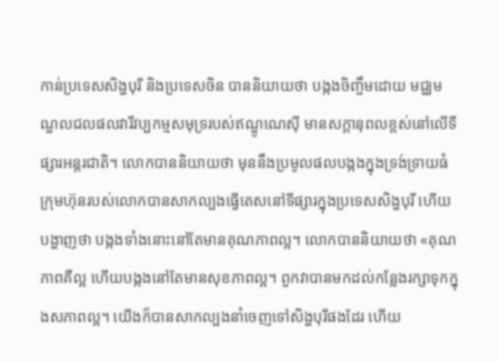កាន់ប្រទេសសិង្ហបុរី និងប្រទេសចិន បាននិយាយថា បង្កងចិញ្ចឹមដោយ មជ្ឈមណ្ឌលជលផលវារីវប្បកម្មសមុទ្ររបស់ឥណ្ឌូណេស៊ី មានសក្តានុពលខ្ពស់នៅលើទីផ្សារអន្តរជាតិ។ លោកបាននិយាយថា មុននឹងប្រមូលផលបង្កងក្នុងទ្រង់ទ្រាយធំ ក្រុមហ៊ុនរបស់លោកបានសាកល្បងធ្វើតេសនៅទីផ្សារក្នុងប្រទេសសិង្ហបុរី ហើយបង្ហាញថា បង្កងទាំងនោះនៅតែមានគុណភាពល្អ។ លោកបាននិយាយថា «គុណភាពគឺល្អ ហើយបង្កងនៅតែមានសុខភាពល្អ។ ពួកវាបានមកដល់កន្លែងរក្សាទុកក្នុងសភាពល្អ។ យើងក៏បានសាកល្បងនាំចេញទៅសិង្ហបុរីផងដែរ ហើយ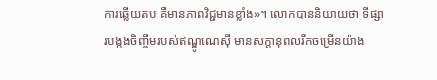ការឆ្លើយតប គឺមានភាពវិជ្ជមានខ្លាំង»។ លោកបាននិយាយថា ទីផ្សារបង្កងចិញ្ចឹមរបស់ឥណ្ឌូណេស៊ី មានសក្តានុពលរីកចម្រើនយ៉ាង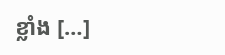ខ្លាំង […]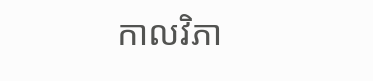កាលវិភា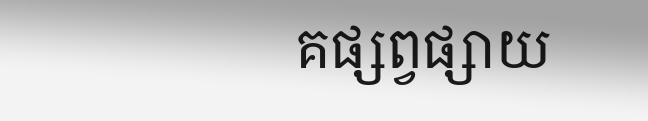គផ្សព្វផ្សាយ